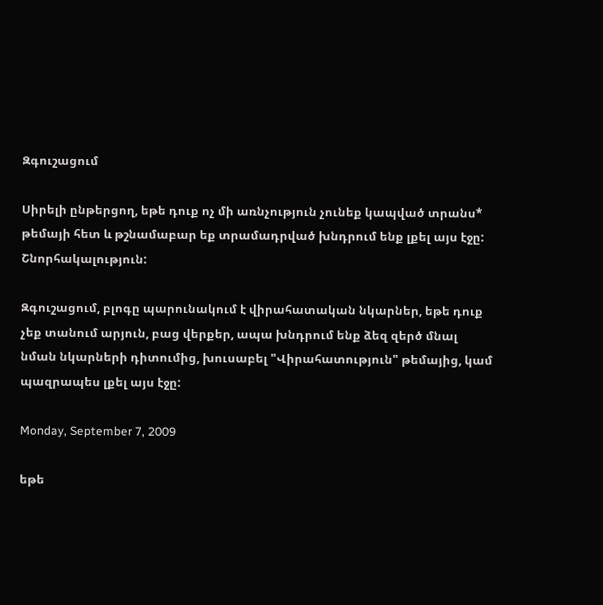Զգուշացում

Սիրելի ընթերցող, եթե դուք ոչ մի առնչություն չունեք կապված տրանս* թեմայի հետ և թշնամաբար եք տրամադրված խնդրում ենք լքել այս էջը: Շնորհակալություն:

Զգուշացում, բլոգը պարունակում է վիրահատական նկարներ, եթե դուք չեք տանում արյուն, բաց վերքեր, ապա խնդրում ենք ձեզ զերծ մնալ նման նկարների դիտումից, խուսաբել "Վիրահատություն" թեմայից, կամ պազրապես լքել այս էջը:

Monday, September 7, 2009

եթե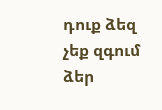դուք ձեզ չեք զգում ձեր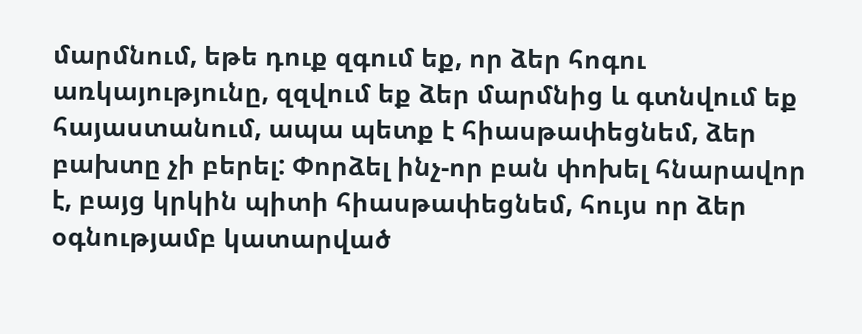մարմնում, եթե դուք զգում եք, որ ձեր հոգու առկայությունը, զզվում եք ձեր մարմնից և գտնվում եք հայաստանում, ապա պետք է հիասթափեցնեմ, ձեր բախտը չի բերել: Փորձել ինչ-որ բան փոխել հնարավոր է, բայց կրկին պիտի հիասթափեցնեմ, հույս որ ձեր օգնությամբ կատարված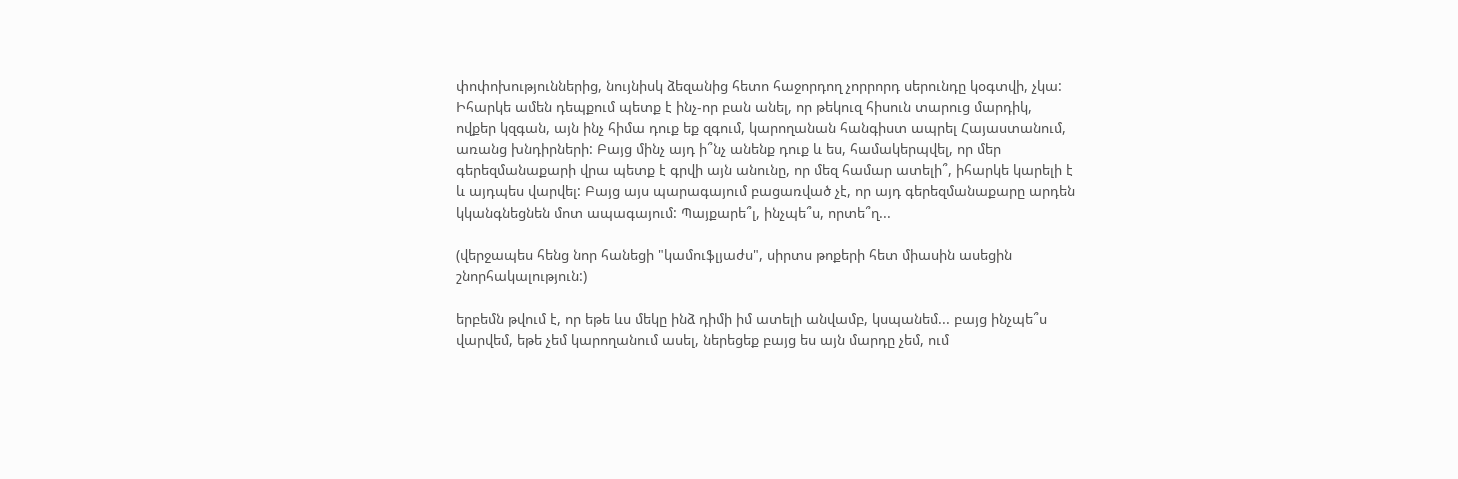փոփոխություններից, նույնիսկ ձեզանից հետո հաջորդող չորրորդ սերունդը կօգտվի, չկա: Իհարկե ամեն դեպքում պետք է ինչ-որ բան անել, որ թեկուզ հիսուն տարուց մարդիկ, ովքեր կզգան, այն ինչ հիմա դուք եք զգում, կարողանան հանգիստ ապրել Հայաստանում, առանց խնդիրների: Բայց մինչ այդ ի՞նչ անենք դուք և ես, համակերպվել, որ մեր գերեզմանաքարի վրա պետք է գրվի այն անունը, որ մեզ համար ատելի՞, իհարկե կարելի է և այդպես վարվել: Բայց այս պարագայում բացառված չէ, որ այդ գերեզմանաքարը արդեն կկանգնեցնեն մոտ ապագայում: Պայքարե՞լ, ինչպե՞ս, որտե՞ղ...

(վերջապես հենց նոր հանեցի "կամուֆլյաժս", սիրտս թոքերի հետ միասին ասեցին շնորհակալություն:)

երբեմն թվում է, որ եթե ևս մեկը ինձ դիմի իմ ատելի անվամբ, կսպանեմ... բայց ինչպե՞ս վարվեմ, եթե չեմ կարողանում ասել, ներեցեք բայց ես այն մարդը չեմ, ում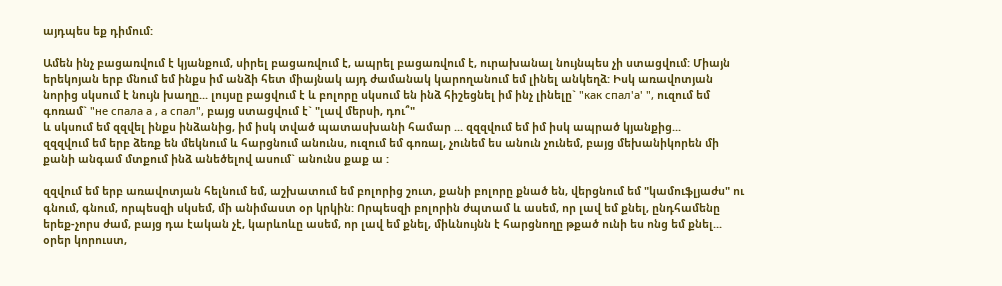այդպես եք դիմում:

Ամեն ինչ բացառվում է կյանքում, սիրել բացառվում է, ապրել բացառվում է, ուրախանալ նույնպես չի ստացվում: Միայն երեկոյան երբ մնում եմ ինքս իմ անձի հետ միայնակ այդ ժամանակ կարողանում եմ լինել անկեղձ: Իսկ առավոտյան նորից սկսում է նույն խաղը... լույսը բացվում է և բոլորը սկսում են ինձ հիշեցնել իմ ինչ լինելը` "как спал'а' ", ուզում եմ գոռամ` "не спала а , а спал", բայց ստացվում է` "լավ մերսի, դու՞"
և սկսում եմ զզվել ինքս ինձանից, իմ իսկ տված պատասխանի համար ... զզզվում եմ իմ իսկ ապրած կյանքից...
զզզվում եմ երբ ձեռք են մեկնում և հարցնում անունս, ուզում եմ գոռալ, չունեմ ես անուն չունեմ, բայց մեխանիկորեն մի քանի անգամ մտքում ինձ անեծելով ասում` անունս քաք ա :

զզվում եմ երբ առավոտյան հելնում եմ, աշխատում եմ բոլորից շուտ, քանի բոլորը քնած են, վերցնում եմ "կամուֆլյաժս" ու գնում, գնում, որպեսզի սկսեմ, մի անիմաստ օր կրկին: Որպեսզի բոլորին ժպտամ և ասեմ, որ լավ եմ քնել, ընդհամենը երեք-չորս ժամ, բայց դա էական չէ, կարևոևը ասեմ, որ լավ եմ քնել, միևնույնն է հարցնողը թքած ունի ես ոնց եմ քնել...
օրեր կորուստ,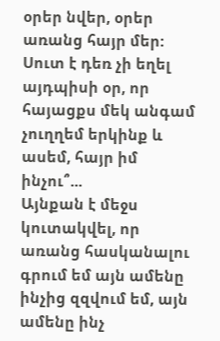օրեր նվեր, օրեր առանց հայր մեր: Սուտ է դեռ չի եղել այդպիսի օր, որ հայացքս մեկ անգամ չուղղեմ երկինք և ասեմ, հայր իմ ինչու՞...
Այնքան է մեջս կուտակվել, որ առանց հասկանալու գրում եմ այն ամենը ինչից զզվում եմ, այն ամենը ինչ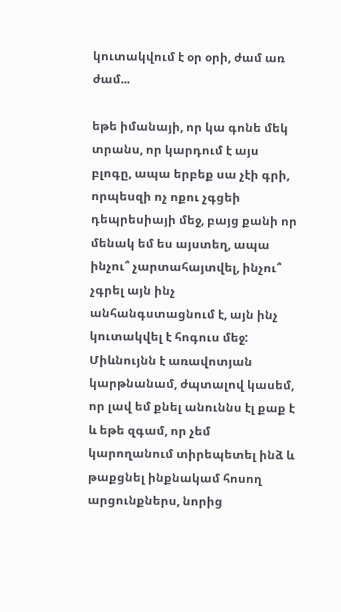կուտակվում է օր օրի, ժամ առ ժամ...

եթե իմանայի, որ կա գոնե մեկ տրանս, որ կարդում է այս բլոգը, ապա երբեք սա չէի գրի, որպեսզի ոչ ոքու չգցեի դեպրեսիայի մեջ, բայց քանի որ մենակ եմ ես այստեղ, ապա ինչու՞ չարտահայտվել, ինչու՞ չգրել այն ինչ անհանգստացնում է, այն ինչ կուտակվել է հոգուս մեջ: Միևնույնն է առավոտյան կարթնանամ, ժպտալով կասեմ, որ լավ եմ քնել անուննս էլ քաք է և եթե զգամ, որ չեմ կարողանում տիրեպետել ինձ և թաքցնել ինքնակամ հոսող արցունքներս, նորից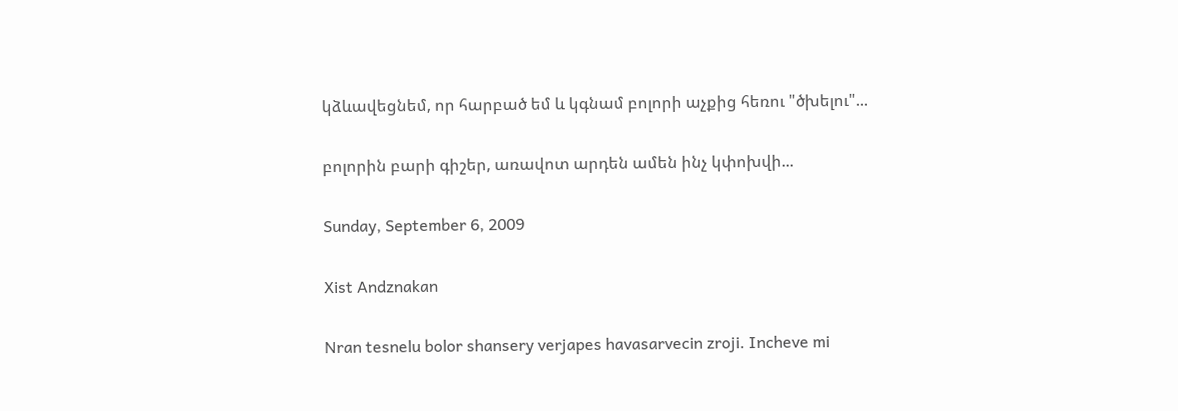կձևավեցնեմ, որ հարբած եմ և կգնամ բոլորի աչքից հեռու "ծխելու"...

բոլորին բարի գիշեր, առավոտ արդեն ամեն ինչ կփոխվի...

Sunday, September 6, 2009

Xist Andznakan

Nran tesnelu bolor shansery verjapes havasarvecin zroji. Incheve mi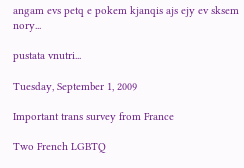angam evs petq e pokem kjanqis ajs ejy ev sksem nory...

pustata vnutri...

Tuesday, September 1, 2009

Important trans survey from France

Two French LGBTQ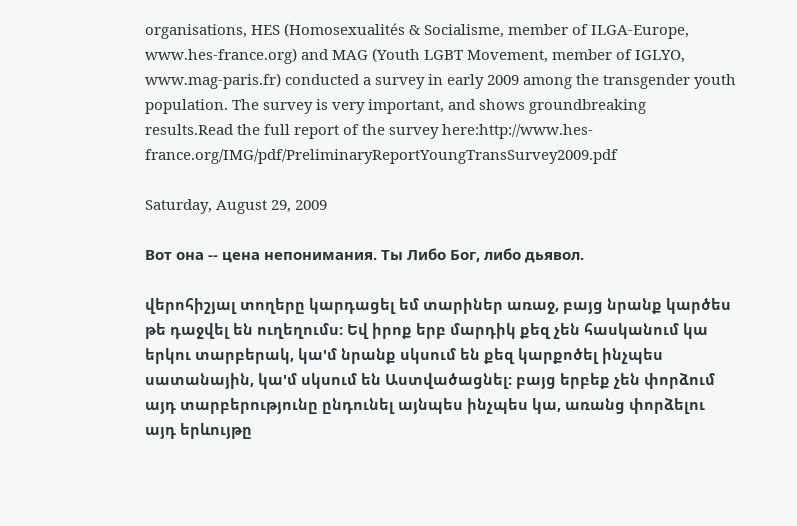organisations, HES (Homosexualités & Socialisme, member of ILGA-Europe, www.hes-france.org) and MAG (Youth LGBT Movement, member of IGLYO, www.mag-paris.fr) conducted a survey in early 2009 among the transgender youth population. The survey is very important, and shows groundbreaking results.Read the full report of the survey here:http://www.hes-france.org/IMG/pdf/PreliminaryReportYoungTransSurvey2009.pdf

Saturday, August 29, 2009

Вот она -- цена непонимания. Ты Либо Бог, либо дьявол.

վերոհիշյալ տողերը կարդացել եմ տարիներ առաջ, բայց նրանք կարծես թե դաջվել են ուղեղումս: Եվ իրոք երբ մարդիկ քեզ չեն հասկանում կա երկու տարբերակ, կա'մ նրանք սկսում են քեզ կարքոծել ինչպես սատանային, կա'մ սկսում են Աստվածացնել: բայց երբեք չեն փորձում այդ տարբերությունը ընդունել այնպես ինչպես կա, առանց փորձելու այդ երևույթը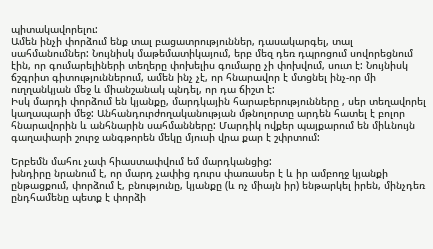պիտակավորելու:
Ամեն ինչի փորձում ենք տալ բացատրություններ, դասակարգել, տալ սահմանումներ: Նույնիսկ մաթեմատիկայում, երբ մեզ դեռ դպրոցում սովորեցնում էին, որ գումարելիների տեղերը փոխելիս գումարը չի փոխվում, սուտ է: Նույնիսկ ճշգրիտ գիտություններում, ամեն ինչ չէ, որ հնարավոր է մտցնել ինչ-որ մի ուղղանկյան մեջ և միանշանակ պնդել, որ դա ճիշտ է:
Իսկ մարդի փորձում են կյանքը, մարդկային հարաբերությունները , սեր տեղավորել կաղապարի մեջ: Անհանդուրժողականության մթնոլորտը արդեն հատել է բոլոր հնարավորին և անհնարին սահմանները: Մարդիկ ովքեր պայքարում են միևնույն գաղափարի շուրջ անգթորեն մեկը մյուսի վրա քար է շփրտում:

Երբեմն մահու չափ հիաստափվում եմ մարդկանցից:
խնդիրը նրանում է, որ մարդ չափից դուրս փառասեր է և իր ամբողջ կյանքի ընթացքում, փորձում է, բնությունը, կյանքը (և ոչ միայն իր) ենթարկել իրեն, մինչդեռ ընդհամենը պետք է փորձի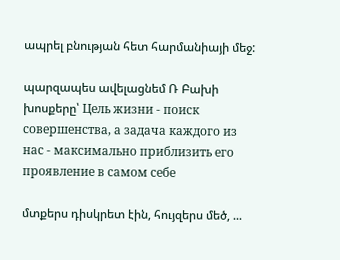ապրել բնության հետ հարմանիայի մեջ:

պարզապես ավելացնեմ Ռ Բախի խոսքերը՝ Цель жизни - поиск совершенства, а задача каждого из нас - максимально приблизить его проявление в самом себе

մտքերս դիսկրետ էին, հույզերս մեծ, ...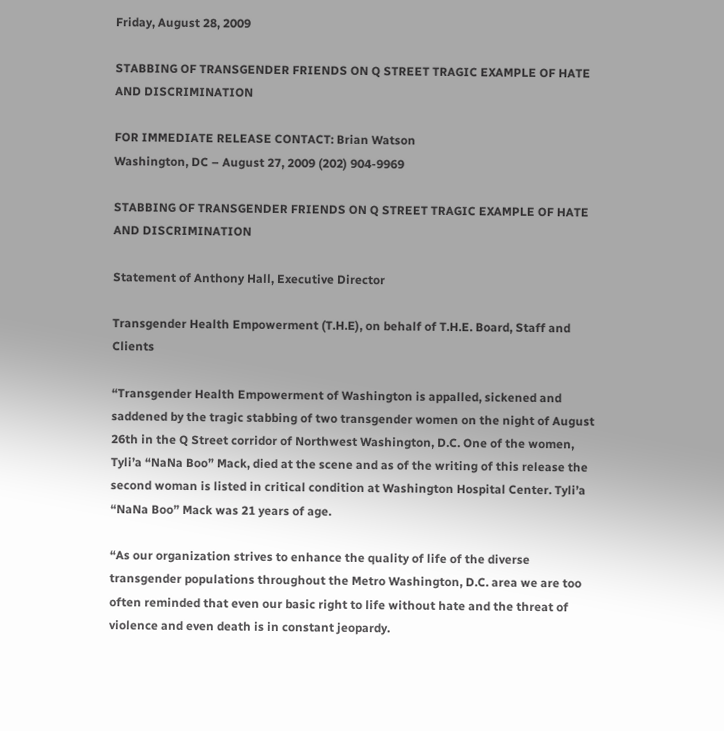Friday, August 28, 2009

STABBING OF TRANSGENDER FRIENDS ON Q STREET TRAGIC EXAMPLE OF HATE AND DISCRIMINATION

FOR IMMEDIATE RELEASE CONTACT: Brian Watson
Washington, DC – August 27, 2009 (202) 904-9969

STABBING OF TRANSGENDER FRIENDS ON Q STREET TRAGIC EXAMPLE OF HATE AND DISCRIMINATION

Statement of Anthony Hall, Executive Director

Transgender Health Empowerment (T.H.E), on behalf of T.H.E. Board, Staff and Clients

“Transgender Health Empowerment of Washington is appalled, sickened and saddened by the tragic stabbing of two transgender women on the night of August 26th in the Q Street corridor of Northwest Washington, D.C. One of the women, Tyli’a “NaNa Boo” Mack, died at the scene and as of the writing of this release the second woman is listed in critical condition at Washington Hospital Center. Tyli’a “NaNa Boo” Mack was 21 years of age.

“As our organization strives to enhance the quality of life of the diverse transgender populations throughout the Metro Washington, D.C. area we are too often reminded that even our basic right to life without hate and the threat of violence and even death is in constant jeopardy.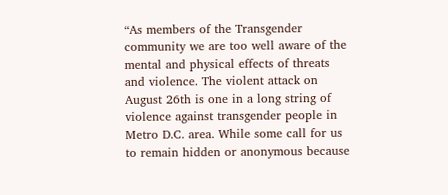“As members of the Transgender community we are too well aware of the mental and physical effects of threats and violence. The violent attack on August 26th is one in a long string of violence against transgender people in Metro D.C. area. While some call for us to remain hidden or anonymous because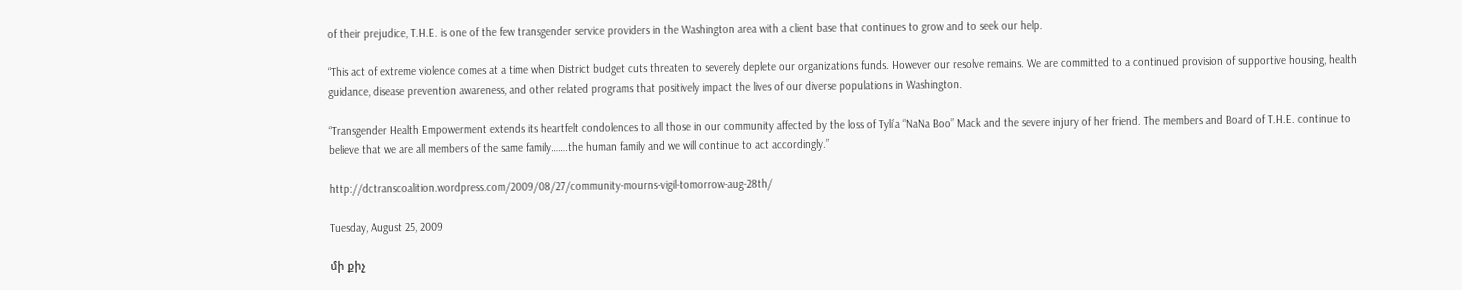of their prejudice, T.H.E. is one of the few transgender service providers in the Washington area with a client base that continues to grow and to seek our help.

“This act of extreme violence comes at a time when District budget cuts threaten to severely deplete our organizations funds. However our resolve remains. We are committed to a continued provision of supportive housing, health guidance, disease prevention awareness, and other related programs that positively impact the lives of our diverse populations in Washington.

“Transgender Health Empowerment extends its heartfelt condolences to all those in our community affected by the loss of Tyli’a “NaNa Boo” Mack and the severe injury of her friend. The members and Board of T.H.E. continue to believe that we are all members of the same family…….the human family and we will continue to act accordingly.”

http://dctranscoalition.wordpress.com/2009/08/27/community-mourns-vigil-tomorrow-aug-28th/

Tuesday, August 25, 2009

մի քիչ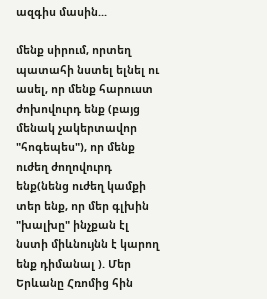ազգիս մասին...

մենք սիրում, որտեղ պատահի նստել ելնել ու ասել, որ մենք հարուստ ժոխովուրդ ենք (բայց մենակ չակերտավոր "հոգեպես"), որ մենք ուժեղ ժողովուրդ ենք(նենց ուժեղ կամքի տեր ենք, որ մեր գլխին "խալխը" ինչքան էլ նստի միևնույնն է կարող ենք դիմանալ ). Մեր Երևանը Հռոմից հին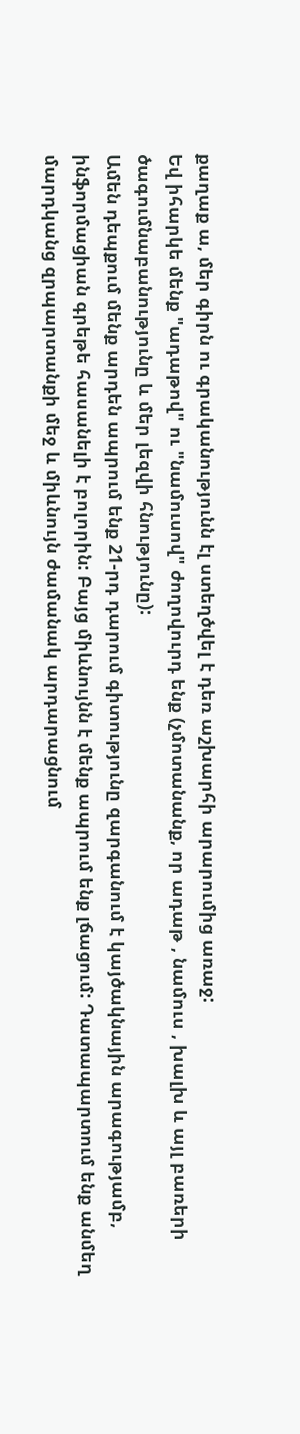քաղաք ա, մեր գիրն ու գրականությունն էլ ստեղծվել է դեռ աշխարհի արարումից առաջ:
Եվ իհարկե մենք "ադաթով" ու "նամուսով" ժողովուրդ ենք (չմոտանանք, որ ադաթ , նամուս , խալխ և այլ բառերի ծագումնաբանությունը և մեր լեզվի հնությունը):
Ամեն դեպքում մենք արդեն ապրում ենք 21-րդ դարում գիտությունը զարգանում է կայծակնային արագությամբ, ինֆորմացիան գրեթե հասանելի է բոլորին: Բայց միևնույնն է մենք ապրում ենք լճացում: Դատապարտում ենք անմեղ մարդկանց զրպարտանքի մեջ և միևնույն ժամանակ արդարացնում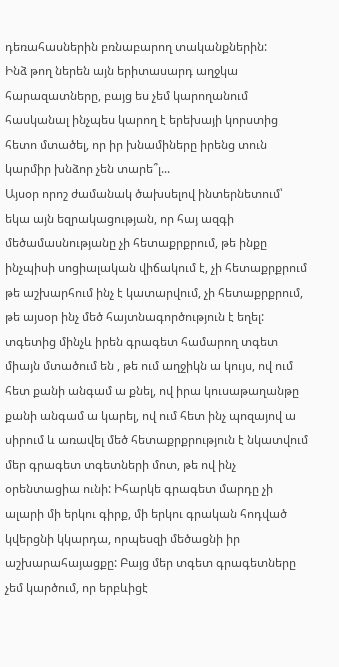դեռահասներին բռնաբարող տականքներին:
Ինձ թող ներեն այն երիտասարդ աղջկա հարազատները, բայց ես չեմ կարողանում հասկանալ ինչպես կարող է երեխայի կորստից հետո մտածել, որ իր խնամիները իրենց տուն կարմիր խնձոր չեն տարե՞լ...
Այսօր որոշ ժամանակ ծախսելով ինտերնետում՝ եկա այն եզրակացության, որ հայ ազգի մեծամասնությանը չի հետաքրքրում, թե ինքը ինչպիսի սոցիալական վիճակում է, չի հետաքրքրում թե աշխարհում ինչ է կատարվում, չի հետաքրքրում, թե այսօր ինչ մեծ հայտնագործություն է եղել: տգետից մինչև իրեն գրագետ համարող տգետ միայն մտածում են , թե ում աղջիկն ա կույս, ով ում հետ քանի անգամ ա քնել, ով իրա կուսաթաղանթը քանի անգամ ա կարել, ով ում հետ ինչ պոզայով ա սիրում և առավել մեծ հետաքրքրություն է նկատվում մեր գրագետ տգետների մոտ, թե ով ինչ օրենտացիա ունի: Իհարկե գրագետ մարդը չի ալարի մի երկու գիրք, մի երկու գրական հոդված կվերցնի կկարդա, որպեսզի մեծացնի իր աշխարահայացքը: Բայց մեր տգետ գրագետները չեմ կարծում, որ երբևիցէ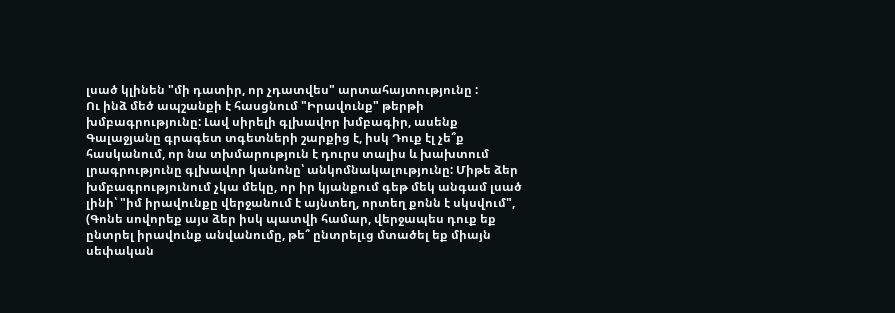լսած կլինեն "մի դատիր, որ չդատվես" արտահայտությունը :
Ու ինձ մեծ ապշանքի է հասցնում "Իրավունք" թերթի խմբագրությունը: Լավ սիրելի գլխավոր խմբագիր, ասենք Գալաջյանը գրագետ տգետների շարքից է, իսկ Դուք էլ չե՞ք հասկանում, որ նա տխմարություն է դուրս տալիս և խախտում լրագրությունը գլխավոր կանոնը՝ անկոմնակալությունը: Միթե ձեր խմբագրությունում չկա մեկը, որ իր կյանքում գեթ մեկ անգամ լսած լինի՝ "իմ իրավունքը վերջանում է այնտեղ, որտեղ քոնն է սկսվում", (Գոնե սովորեք այս ձեր իսկ պատվի համար, վերջապես դուք եք ընտրել իրավունք անվանումը, թե՞ ընտրելւց մտածել եք միայն սեփական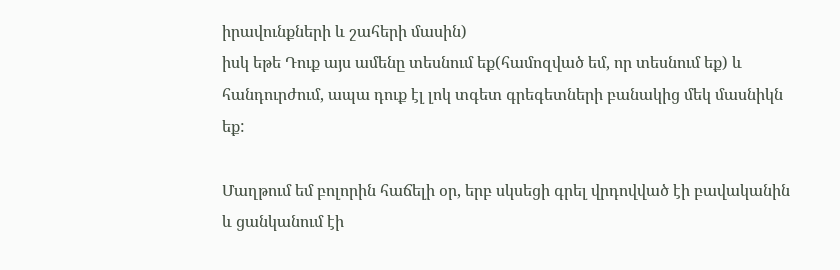իրավունքների և շահերի մասին)
իսկ եթե Դուք այս ամենը տեսնում եք(համոզված եմ, որ տեսնում եք) և հանդուրժում, ապա դուք էլ լոկ տգետ գրեգետների բանակից մեկ մասնիկն եք:

Մաղթում եմ բոլորին հաճելի օր, երբ սկսեցի գրել վրդովված էի բավականին և ցանկանում էի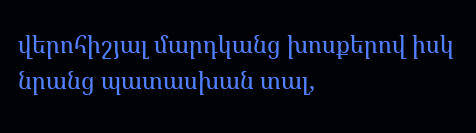վերոհիշյալ մարդկանց խոսքերով իսկ նրանց պատասխան տալ,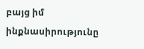բայց իմ ինքնասիրությունը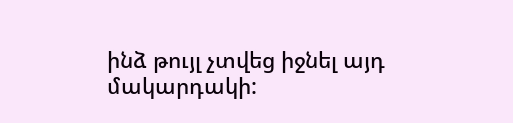ինձ թույլ չտվեց իջնել այդ մակարդակի: